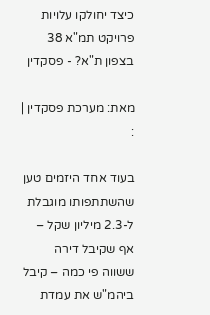כיצד יחולקו עלויות פרויקט תמ"א 38 בצפון ת"א? - פסקדין

מאת: מערכת פסקדין | :

בעוד אחד היזמים טען שהשתתפותו מוגבלת ל-2.3 מיליון שקל – אף שקיבל דירה ששווה פי כמה – קיבל ביהמ"ש את עמדת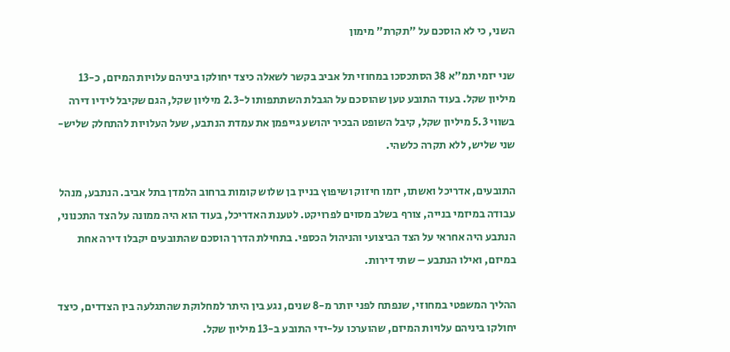השני, כי לא הוסכם על "תקרת" מימון

שני יזמי תמ"א 38 הסתכסכו במחוזי תל אביב בקשר לשאלה כיצד יחולקו ביניהם עלויות המיזם, כ-13 מיליון שקל. בעוד התובע טען שהוסכם על הגבלת השתתפותו ל-2.3 מיליון שקל, הגם שקיבל לידיו דירה בשווי 5.3 מיליון שקל, קיבל השופט הבכיר יהושע גייפמן את עמדת הנתבע, שעל העלויות להתחלק שליש-שני שליש, ללא תקרה כלשהי.

התובעים, אדריכל ואשתו, יזמו חיזוק ושיפוץ בניין בן שלוש קומות ברחוב הלמדן בתל אביב. הנתבע, מנהל עבודה במיזמי בנייה, צורף בשלב מסוים לפרויקט. לטענת האדריכל, בעוד הוא היה ממונה על הצד התכנוני, הנתבע היה אחראי על הצד הביצועי והניהול הכספי. בתחילת הדרך הוסכם שהתובעים יקבלו דירה אחת במיזם, ואילו הנתבע – שתי דירות.

ההליך המשפטי במחוזי, שנפתח לפני יותר מ-8 שנים, נגע בין היתר למחלוקת שהתגלעה בין הצדדים, כיצד יחולקו ביניהם עלויות המיזם, שהוערכו על-ידי התובע ב-13 מיליון שקל.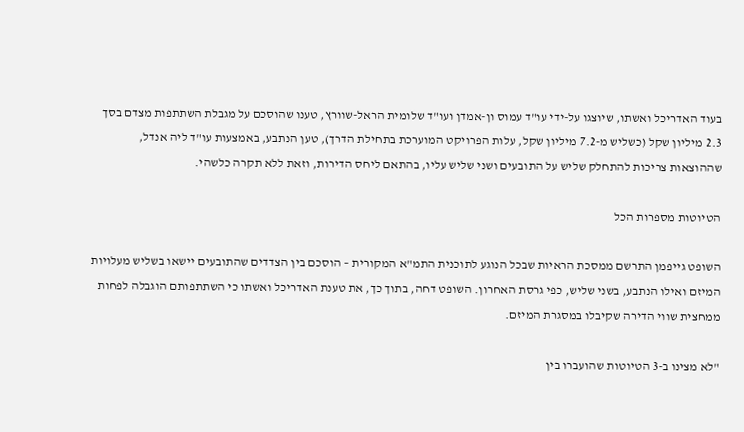בעוד האדריכל ואשתו, שיוצגו על-ידי עו"ד עמוס ון-אמדן ועו"ד שלומית הראל-שוורץ, טענו שהוסכם על מגבלת השתתפות מצדם בסך 2.3 מיליון שקל (כשליש מ-7.2 מיליון שקל, עלות הפרויקט המוערכת בתחילת הדרך), טען הנתבע, באמצעות עו"ד ליה אנדל, שההוצאות צריכות להתחלק שליש על התובעים ושני שליש עליו, בהתאם ליחס הדירות, וזאת ללא תקרה כלשהי.

הטיוטות מספרות הכל

השופט גייפמן התרשם ממסכת הראיות שבכל הנוגע לתוכנית התמ"א המקורית – הוסכם בין הצדדים שהתובעים יישאו בשליש מעלויות המיזם ואילו הנתבע, בשני שליש, כפי גרסת האחרון. השופט דחה, בתוך כך, את טענת האדריכל ואשתו כי השתתפותם הוגבלה לפחות ממחצית שווי הדירה שקיבלו במסגרת המיזם.

"לא מצינו ב-3 הטיוטות שהועברו בין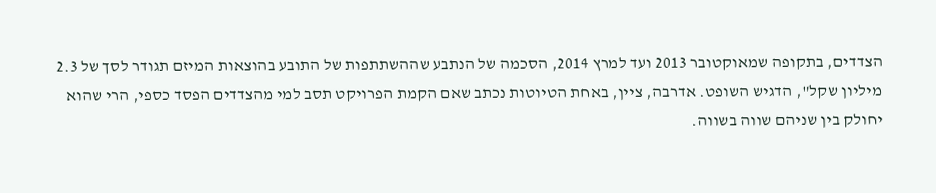הצדדים, בתקופה שמאוקטובר 2013 ועד למרץ 2014, הסכמה של הנתבע שההשתתפות של התובע בהוצאות המיזם תגודר לסך של 2.3 מיליון שקל", הדגיש השופט. אדרבה, ציין, באחת הטיוטות נכתב שאם הקמת הפרויקט תסב למי מהצדדים הפסד כספי, הרי שהוא יחולק בין שניהם שווה בשווה.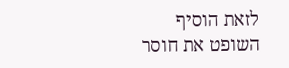לזאת הוסיף השופט את חוסר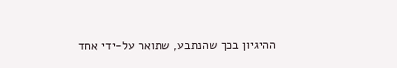ההיגיון בכך שהנתבע, שתואר על-ידי אחד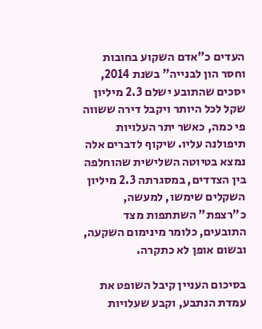העדים כ"אדם השקוע בחובות וחסר הון לבנייה" בשנת 2014, יסכים שהתובע ישלם 2.3 מיליון שקל לכל היותר ויקבל דירה ששווה פי כמה, כאשר יתר העלויות תיפולנה עליו. שיקוף לדברים אלה נמצא בטיוטה השלישית שהוחלפה בין הצדדים, במסגרתה 2.3 מיליון השקלים שימשו, למעשה, כ"רצפת" השתתפות מצד התובעים, כלומר מינימום השקעה, ובשום אופן לא כתקרה.

בסיכום העניין קיבל השופט את עמדת הנתבע, וקבע שעלויות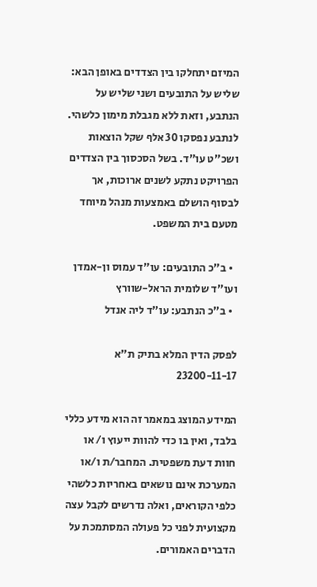המיזם יתחלקו בין הצדדים באופן הבא: שליש על התובעים ושני שליש על הנתבע, וזאת ללא מגבלת מימון כלשהי. לנתבע נפסקו 30 אלף שקל הוצאות ושכ"ט עו"ד. בשל הסכסוך בין הצדדים הפרויקט נתקע לשנים ארוכות, אך לבסוף הושלם באמצעות מנהל מיוחד מטעם בית המשפט.

  • ב"כ התובעים: עו"ד עמוס ון-אמדן ועו"ד שלומית הראל-שוורץ
  • ב"כ הנתבע: עו"ד ליה אנדל

לפסק הדין המלא בתיק ת"א 23200-11-17

המידע המוצג במאמר זה הוא מידע כללי בלבד, ואין בו כדי להוות ייעוץ ו/ או חוות דעת משפטית. המחבר/ת ו/או המערכת אינם נושאים באחריות כלשהי כלפי הקוראים, ואלה נדרשים לקבל עצה מקצועית לפני כל פעולה המסתמכת על הדברים האמורים.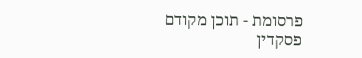פרסומת - תוכן מקודם
פסקדין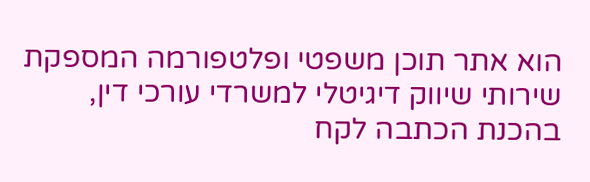הוא אתר תוכן משפטי ופלטפורמה המספקת שירותי שיווק דיגיטלי למשרדי עורכי דין,
בהכנת הכתבה לקח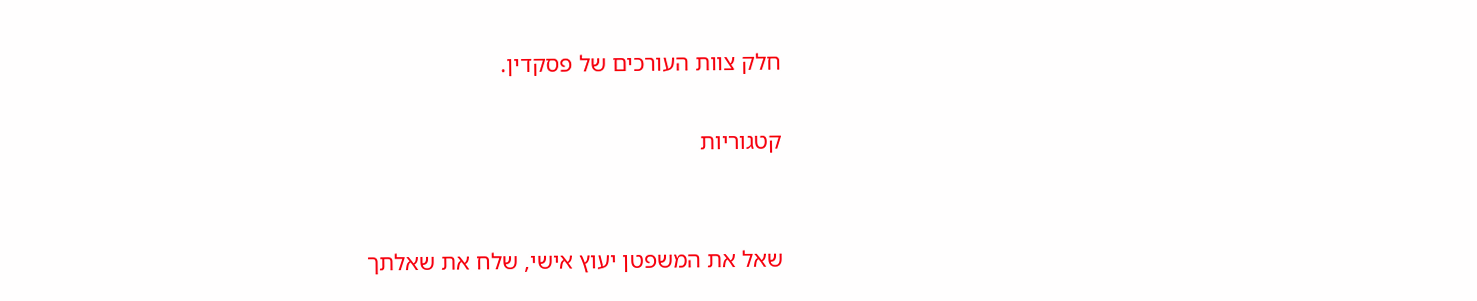חלק צוות העורכים של פסקדין.

קטגוריות


שאל את המשפטן יעוץ אישי, שלח את שאלתך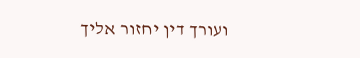ועורך דין יחזור אליך